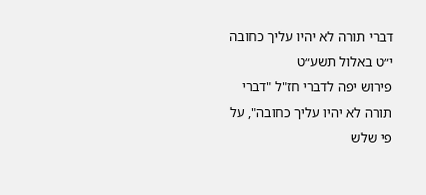דברי תורה לא יהיו עליך כחובה
י״ט באלול תשע״ט
פירוש יפה לדברי חז"ל "דברי תורה לא יהיו עליך כחובה", על פי שלש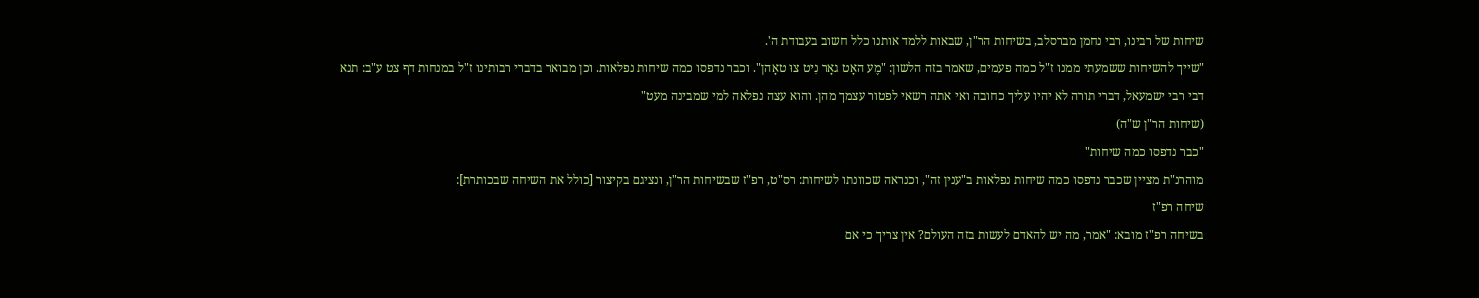שיחות של רבינו, רבי נחמן מברסלב, בשיחות הר"ן, שבאות ללמד אותנו כלל חשוב בעבודת ה'.
"שייך להשיחות ששמעתי ממנו ז"ל כמה פעמים, שאמר בזה הלשון: "מֶע האָט גאָר נִיט צוּ טאָהן". וכבר נדפסו כמה שיחות נפלאות. וכן מבואר בדברי רבותינו ז"ל במנחות דף צט ע"ב: תנא דבי רבי ישמעאל, דברי תורה לא יהיו עליך כחובה ואי אתה רשאי לפטור עצמך מהן. והוא עצה נפלאה למי שמבינה מעט"
(שיחות הר"ן ש"ה)
"כבר נדפסו כמה שיחות"
מוהרנ"ת מציין שכבר נדפסו כמה שיחות נפלאות ב"ענין זה", וכנראה שכוונתו לשיחות: רס"ט, רפ"ז שבשיחות הר"ן, ונציגם בקיצור [כולל את השיחה שבכותרת]:
שיחה רפ"ז
בשיחה רפ"ז מובא: "אמר, מה יש להאדם לעשות בזה העולם? אין צריך כי אם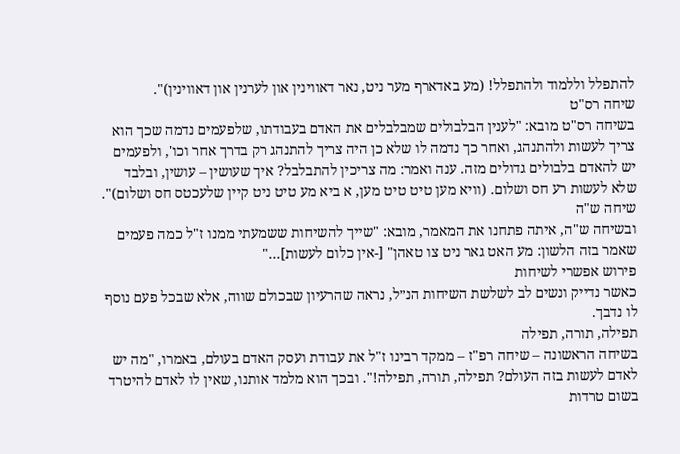להתפלל וללמוד ולהתפלל! (מע באדארף מער ניט, נאר דאווינין און לערנין און דאווינין)".
שיחה רס"ט
בשיחה רס"ט מובא: "לענין הבלבולים שמבלבלים את האדם בעבודתו, שלפעמים נדמה שכך הוא צריך לעשות ולהתנהג, ואחר כך נדמה לו שלא כן היה צריך להתנהג רק בדרך אחר וכו', ולפעמים יש להאדם בלבולים גדולים מזה. ענה ואמר: מה צריכין להתבלבל? איך שעושין – עושין, ובלבד שלא לעשות רע חס ושלום. (וויא מען טיט טיט מען, א ביא מע טיט ניט קיין שלעכטס חס ושלום)".
שיחה ש"ה
ובשיחה ש"ה, איתה פתחנו את המאמר, מובא: "שייך להשיחות ששמעתי ממנו ז"ל כמה פעמים שאמר בזה הלשון: מע האט גאר ניט צו טאהן" [-אין כלום לעשות]…"
פירוש אפשרי לשיחות
כאשר נדייק ונשים לב לשלשת השיחות הנ״ל, נראה שהרעיון שבכולם שווה, אלא שבכל פעם נוסף לו נדבך.
תפילה, תורה, תפילה
בשיחה הראשונה – שיחה רפ"ז – ממקד רבינו ז"ל את עבודת ועסק האדם בעולם, באמרו, "מה יש לאדם לעשות בזה העולם? תפילה, תורה, תפילה!". ובכך הוא מלמד אותנו, שאין לו לאדם להיטרד בשום טרדות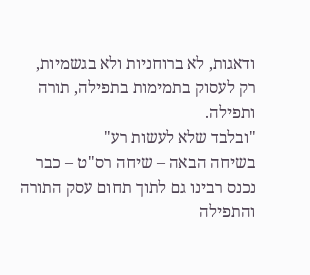ודאגות, לא ברוחניות ולא בגשמיות, רק לעסוק בתמימות בתפילה, תורה ותפילה.
"ובלבד שלא לעשות רע"
בשיחה הבאה – שיחה רס"ט – כבר נכנס רבינו גם לתוך תחום עסק התורה והתפילה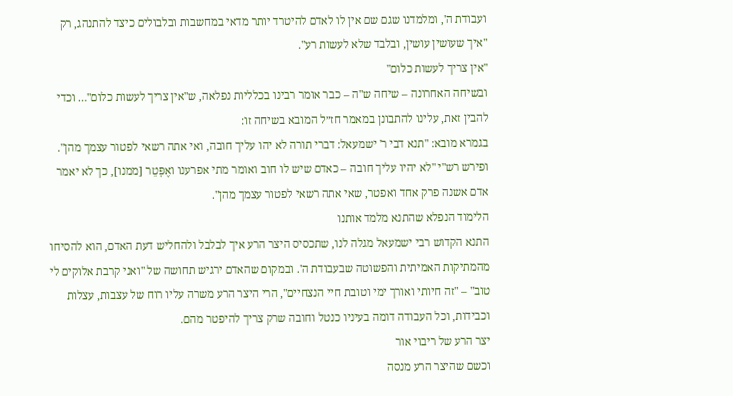ועבודת ה', ומלמדנו שגם שם אין לו לאדם להיטרד יותר מדאי במחשבות ובלבולים כיצד להתנהג, רק "איך שעושין עושין, ובלבד שלא לעשות רע".
"אין צריך לעשות כלום"
ובשיחה האחרונה – שיחה ש"ה – כבר אומר רבינו בכלליות נפלאה, ש"אין צריך לעשות כלום"… וכדי להבין זאת, עלינו להתבונן במאמר חז״ל המובא בשיחה זו:
בגמרא מובא: "תנא דבי ר' ישמעאל: דברי תורה לא יהו עליך חובה, ואי אתה רשאי לפטור עצמך מהן". ופירש רש"י "לא יהיו עליך חובה – כאדם שיש לו חוב ואומר מתי אפרענו ואֶפָּטֵר [ממנו], כך לא יאמר אדם אשנה פרק אחד ואפטר, שאי אתה רשאי לפטור עצמך מהן".
הלימוד הנפלא שהתנא מלמד אותנו
התנא הקדוש רבי ישמעאל מגלה לנו, שתכסיס היצר הרע איך לבלבל ולהחליש דעת האדם, הוא להסיחו מהמתיקות האמיתית והפשוטה שבעבודת ה'. ובמקום שהאדם ירגיש תחושה של "ואני קרבת אלוקים לי טוב" – "זה חיותי ואורך ימי וטובת חיי הנצחיים", הרי היצר הרע משרה עליו רוח של עצבות, עצלות וכבידות, וכל העבודה דומה בעיניו כנטל וחובה שרק צריך להיפטר מהם.
יצר הרע של ריבוי אור
וכשם שהיצר הרע מנסה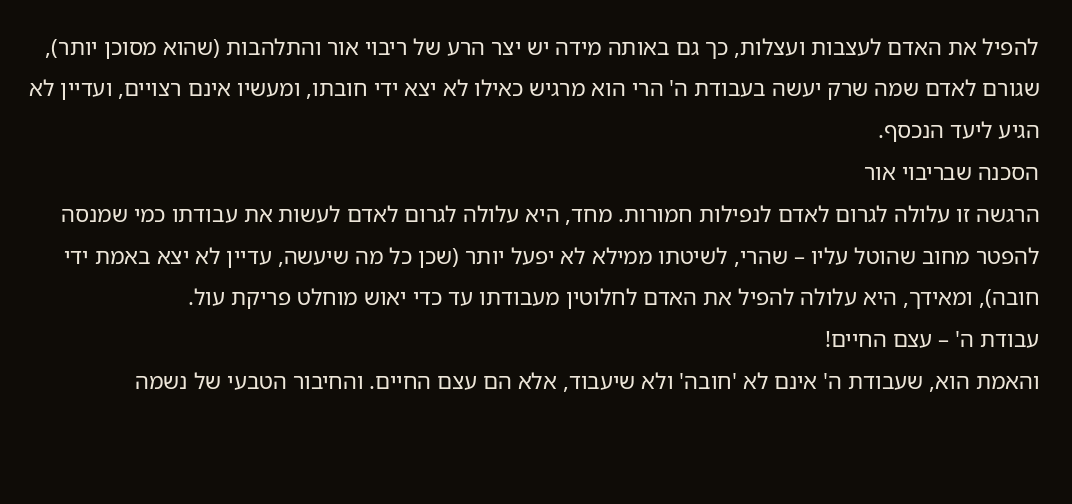להפיל את האדם לעצבות ועצלות, כך גם באותה מידה יש יצר הרע של ריבוי אור והתלהבות (שהוא מסוכן יותר), שגורם לאדם שמה שרק יעשה בעבודת ה' הרי הוא מרגיש כאילו לא יצא ידי חובתו, ומעשיו אינם רצויים, ועדיין לא הגיע ליעד הנכסף.
הסכנה שבריבוי אור
הרגשה זו עלולה לגרום לאדם לנפילות חמורות. מחד, היא עלולה לגרום לאדם לעשות את עבודתו כמי שמנסה להפטר מחוב שהוטל עליו – שהרי, לשיטתו ממילא לא יפעל יותר (שכן כל מה שיעשה, עדיין לא יצא באמת ידי חובה), ומאידך, היא עלולה להפיל את האדם לחלוטין מעבודתו עד כדי יאוש מוחלט פריקת עול.
עבודת ה' – עצם החיים!
והאמת הוא, שעבודת ה' אינם לא 'חובה' ולא שיעבוד, אלא הם עצם החיים. והחיבור הטבעי של נשמה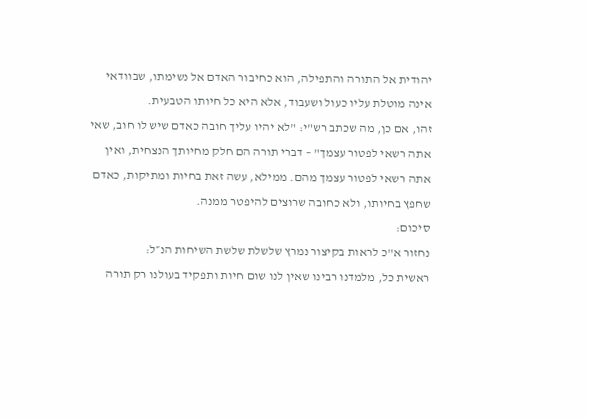יהודית אל התורה והתפילה, הוא כחיבור האדם אל נשימתו, שבוודאי אינה מוטלת עליו כעול ושעבוד, אלא היא כל חיותו הטבעית.
זהו, אם כן, מה שכתב רש"י: "לא יהיו עליך חובה כאדם שיש לו חוב, שאי אתה רשאי לפטור עצמך" – דברי תורה הם חלק מחיותך הנצחית, ואין אתה רשאי לפטור עצמך מהם. ממילא, עשה זאת בחיות ומתיקות, כאדם שחפץ בחיותו, ולא כחובה שרוצים להיפטר ממנה.
סיכום:
נחזור א"כ לראות בקיצור נמרץ שלשלת שלשת השיחות הנ״ל:
ראשית כל, מלמדנו רבינו שאין לנו שום חיות ותפקיד בעולנו רק תורה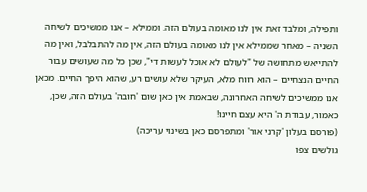ותפילה, ומלבד זאת אין לנו מאומה בעולם הזה. וממילא – אנו ממשיכים לשיחה השניה – מאחר שממילא אין לנו מאומה בעולם הזה, אין מה להתבלבל, ואין מה להתייאש מתחושה של "לעולם לא אוכל לעשות די", שכן כל מה שעושים עבור החיים הנצחיים – הוא רווח מלא, העיקר שלא עושים רע, שהוא היפך החיים. מכאן אנו ממשיכים לשיחה האחרונה, שבאמת אין כאן שום 'חובה' בעולם הזה, שכן, כאמור, עבודת ה' היא עצם חיינו!
(פורסם בעלון 'קרני אור' ומתפרסם כאן בשינוי עריכה)
גולשים צפו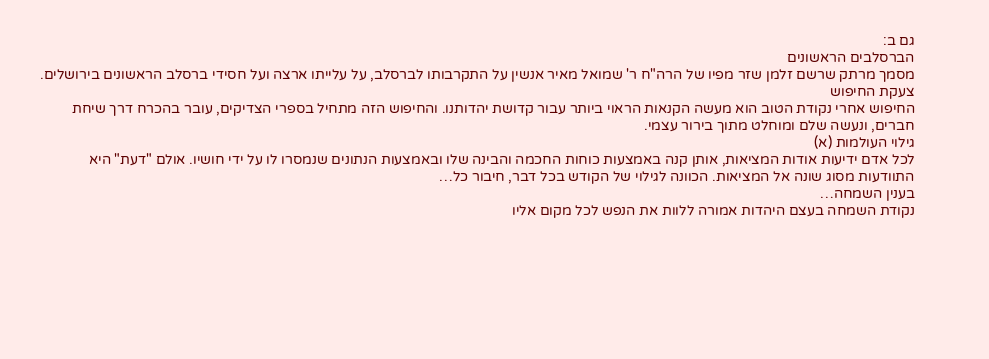גם ב:
הברסלבים הראשונים
מסמך מרתק שרשם זלמן שזר מפיו של הרה"ח ר' שמואל מאיר אנשין על התקרבותו לברסלב, על עלייתו ארצה ועל חסידי ברסלב הראשונים בירושלים.
צעקת החיפוש
החיפוש אחרי נקודת הטוב הוא מעשה הקנאות הראוי ביותר עבור קדושת יהדותנו. והחיפוש הזה מתחיל בספרי הצדיקים, עובר בהכרח דרך שיחת חברים, ונעשה שלם ומוחלט מתוך בירור עצמי.
גילוי העולמות (א)
לכל אדם ידיעות אודות המציאות, אותן קנה באמצעות כוחות החכמה והבינה שלו ובאמצעות הנתונים שנמסרו לו על ידי חושיו. אולם "דעת" היא התוודעות מסוג שונה אל המציאות. הכוונה לגילוי של הקודש בכל דבר, חיבור כל…
בענין השמחה…
נקודת השמחה בעצם היהדות אמורה ללוות את הנפש לכל מקום אליו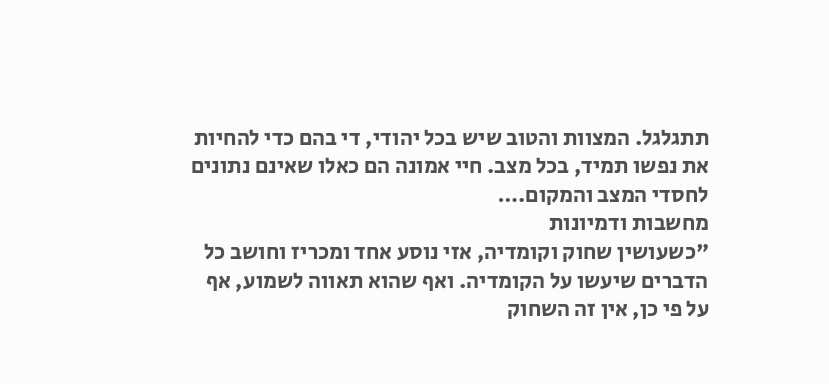תתגלגל. המצוות והטוב שיש בכל יהודי, די בהם כדי להחיות את נפשו תמיד, בכל מצב. חיי אמונה הם כאלו שאינם נתונים לחסדי המצב והמקום.…
מחשבות ודמיונות
"כשעושין שחוק וקומדיה, אזי נוסע אחד ומכריז וחושב כל הדברים שיעשו על הקומדיה. ואף שהוא תאווה לשמוע, אף על פי כן, אין זה השחוק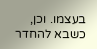בעצמו. וכן, כשבא להחדר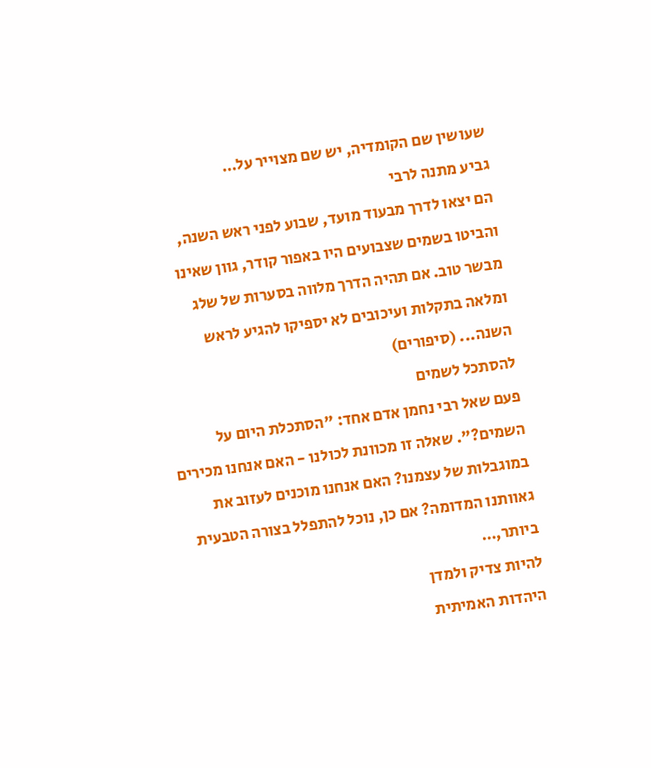שעושין שם הקומדיה, יש שם מצוייר על…
גביע מתנה לרבי
הם יצאו לדרך מבעוד מועד, שבוע לפני ראש השנה, והביטו בשמים שצבועים היו באפור קודר, גוון שאינו מבשר טוב. אם תהיה הדרך מלווה בסערות של שלג ומלאה בתקלות ועיכובים לא יספיקו להגיע לראש השנה... (סיפורים)
להסתכל לשמים
פעם שאל רבי נחמן אדם אחד: "הסתכלת היום על השמים?". שאלה זו מכוונת לכולנו - האם אנחנו מכירים במוגבלות של עצמנו? האם אנחנו מוכנים לעזוב את גאוותנו המדומה? אם כן, נוכל להתפלל בצורה הטבעית ביותר,…
להיות צדיק ולמדן
היהדות האמיתית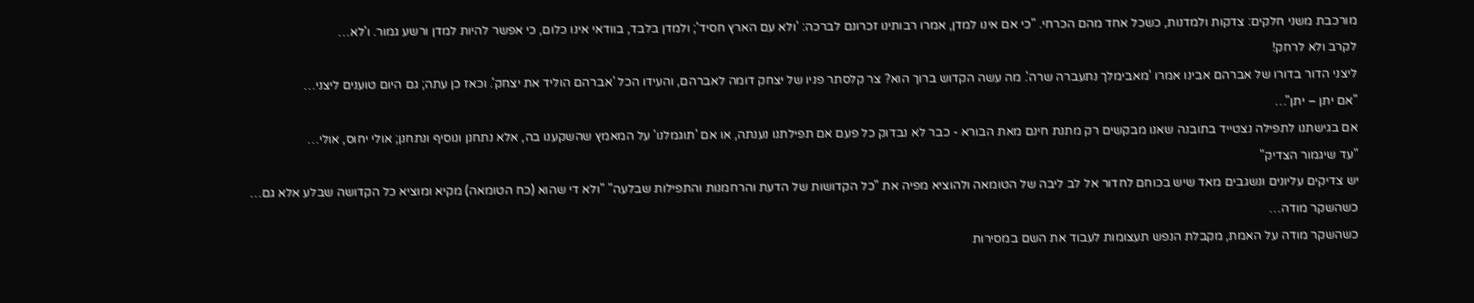מורכבת משני חלקים: צדקות ולמדנות, כשכל אחד מהם הכרחי. "כי אם אינו למדן, אמרו רבותינו זכרונם לברכה: 'ולא עם הארץ חסיד'; ולמדן בלבד, בוודאי אינו כלום, כי אפשר להיות למדן ורשע גמור. ו'לא…
לקרב ולא לרחק!
ליצני הדור בדורו של אברהם אבינו אמרו 'מאבימלך נתעברה שרה'. מה עשה הקדוש ברוך הוא? צר קלסתר פניו של יצחק דומה לאברהם, והעידו הכל 'אברהם הוליד את יצחק'. וכאז כן עתה; גם היום טוענים ליצני…
"אם יתן – יתן"…
אם בגישתנו לתפילה נצטייד בתובנה שאנו מבקשים רק מתנת חינם מאת הבורא - כבר לא נבדוק כל פעם אם תפילתנו נענתה, או אם 'תוגמלנו' על המאמץ שהשקענו בה, אלא נתחנן ונוסיף ונתחנן; אולי יחוס, אולי…
"עד שיגמור הצדיק"
יש צדיקים עליונים ונשגבים מאד שיש בכוחם לחדור אל לב ליבה של הטומאה ולהוציא מפיה את "כל הקדושות של הדעת והרחמנות והתפילות שבלעה" "ולא די שהוא (כח הטומאה) מקיא ומוציא כל הקדושה שבלע אלא גם…
כשהשקר מודה…
כשהשקר מודה על האמת, מקבלת הנפש תעצומות לעבוד את השם במסירות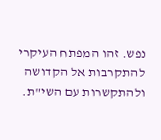נפש. זהו המפתח העיקרי להתקרבות אל הקדושה ולהתקשרות עם השי"ת.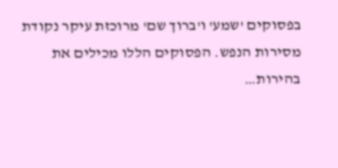בפסוקים 'שמע' ו'ברוך שם' מרוכזת עיקר נקודת מסירות הנפש. הפסוקים הללו מכילים את בהירות…